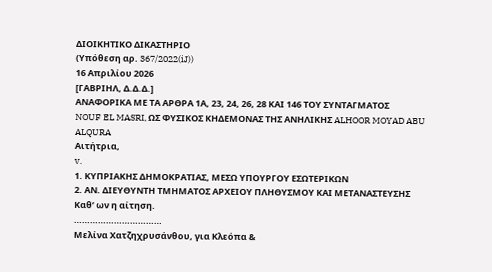ΔΙΟΙΚΗΤΙΚΟ ΔΙΚΑΣΤΗΡΙΟ
(Υπόθεση αρ. 367/2022(iJ))
16 Απριλίου 2026
[ΓΑΒΡΙΗΛ, Δ.Δ.Δ.]
ΑΝΑΦΟΡΙΚΑ ΜΕ ΤΑ ΑΡΘΡΑ 1Α, 23, 24, 26, 28 ΚΑΙ 146 ΤΟΥ ΣΥΝΤΑΓΜΑΤΟΣ
NOUF EL MASRI, ΩΣ ΦΥΣΙΚΟΣ ΚΗΔΕΜΟΝΑΣ ΤΗΣ ΑΝΗΛΙΚΗΣ ALHOOR MOYAD ABU ALQURA
Αιτήτρια,
v.
1. ΚΥΠΡΙΑΚΗΣ ΔΗΜΟΚΡΑΤΙΑΣ, ΜΕΣΩ ΥΠΟΥΡΓΟΥ ΕΣΩΤΕΡΙΚΩΝ
2. ΑΝ. ΔΙΕΥΘΥΝΤΗ ΤΜΗΜΑΤΟΣ ΑΡΧΕΙΟΥ ΠΛΗΘΥΣΜΟΥ ΚΑΙ ΜΕΤΑΝΑΣΤΕΥΣΗΣ
Καθ’ ων η αίτηση.
……………………………
Μελίνα Χατζηχρυσάνθου, για Κλεόπα &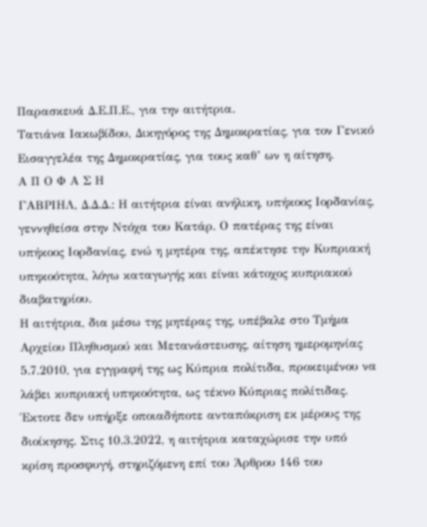Παρασκευά Δ.Ε.Π.Ε., για την αιτήτρια.
Τατιάνα Ιακωβίδου, Δικηγόρος της Δημοκρατίας, για τον Γενικό Εισαγγελέα της Δημοκρατίας, για τους καθ’ ων η αίτηση.
Α Π Ο Φ Α Σ Η
ΓΑΒΡΙΗΛ, Δ.Δ.Δ.: Η αιτήτρια είναι ανήλικη, υπήκοος Ιορδανίας, γεννηθείσα στην Ντόχα του Κατάρ. Ο πατέρας της είναι υπήκοος Ιορδανίας, ενώ η μητέρα της, απέκτησε την Κυπριακή υπηκοότητα, λόγω καταγωγής και είναι κάτοχος κυπριακού διαβατηρίου.
Η αιτήτρια, δια μέσω της μητέρας της, υπέβαλε στο Τμήμα Αρχείου Πληθυσμού και Μετανάστευσης, αίτηση ημερομηνίας 5.7.2010, για εγγραφή της ως Κύπρια πολίτιδα, προκειμένου να λάβει κυπριακή υπηκοότητα, ως τέκνο Κύπριας πολίτιδας. Έκτοτε δεν υπήρξε οποιαδήποτε ανταπόκριση εκ μέρους της διοίκησης. Στις 10.3.2022, η αιτήτρια καταχώρισε την υπό κρίση προσφυγή, στηριζόμενη επί του Άρθρου 146 του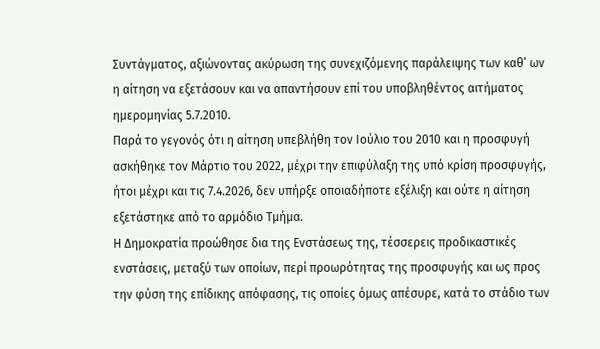Συντάγματος, αξιώνοντας ακύρωση της συνεχιζόμενης παράλειψης των καθ’ ων η αίτηση να εξετάσουν και να απαντήσουν επί του υποβληθέντος αιτήματος ημερομηνίας 5.7.2010.
Παρά το γεγονός ότι η αίτηση υπεβλήθη τον Ιούλιο του 2010 και η προσφυγή ασκήθηκε τον Μάρτιο του 2022, μέχρι την επιφύλαξη της υπό κρίση προσφυγής, ήτοι μέχρι και τις 7.4.2026, δεν υπήρξε οποιαδήποτε εξέλιξη και ούτε η αίτηση εξετάστηκε από το αρμόδιο Τμήμα.
Η Δημοκρατία προώθησε δια της Ενστάσεως της, τέσσερεις προδικαστικές ενστάσεις, μεταξύ των οποίων, περί προωρότητας της προσφυγής και ως προς την φύση της επίδικης απόφασης, τις οποίες όμως απέσυρε, κατά το στάδιο των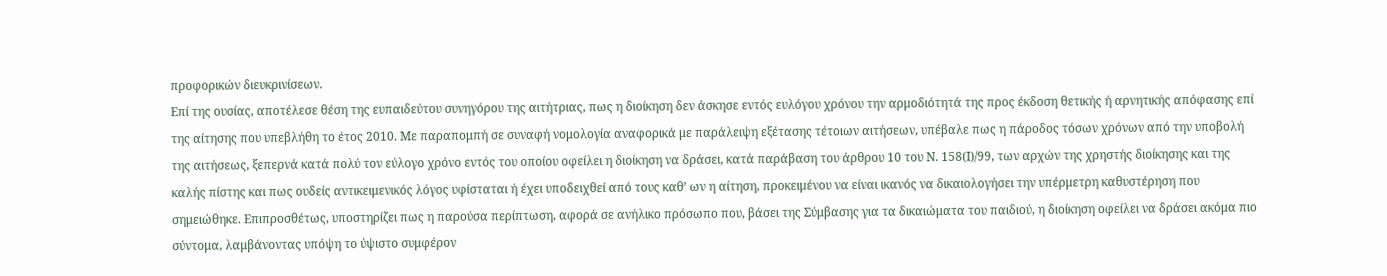προφορικών διευκρινίσεων.
Επί της ουσίας, αποτέλεσε θέση της ευπαιδεύτου συνηγόρου της αιτήτριας, πως η διοίκηση δεν άσκησε εντός ευλόγου χρόνου την αρμοδιότητά της προς έκδοση θετικής ή αρνητικής απόφασης επί της αίτησης που υπεβλήθη το έτος 2010. Με παραπομπή σε συναφή νομολογία αναφορικά με παράλειψη εξέτασης τέτοιων αιτήσεων, υπέβαλε πως η πάροδος τόσων χρόνων από την υποβολή της αιτήσεως, ξεπερνά κατά πολύ τον εύλογο χρόνο εντός του οποίου οφείλει η διοίκηση να δράσει, κατά παράβαση του άρθρου 10 του Ν. 158(Ι)/99, των αρχών της χρηστής διοίκησης και της καλής πίστης και πως ουδείς αντικειμενικός λόγος υφίσταται ή έχει υποδειχθεί από τους καθ’ ων η αίτηση, προκειμένου να είναι ικανός να δικαιολογήσει την υπέρμετρη καθυστέρηση που σημειώθηκε. Επιπροσθέτως, υποστηρίζει πως η παρούσα περίπτωση, αφορά σε ανήλικο πρόσωπο που, βάσει της Σύμβασης για τα δικαιώματα του παιδιού, η διοίκηση οφείλει να δράσει ακόμα πιο σύντομα, λαμβάνοντας υπόψη το ύψιστο συμφέρον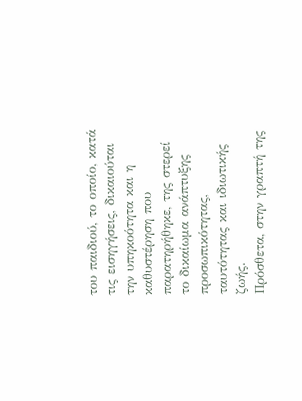του παιδιού, το οποίο, κατά τις εισηγήσεις, δικαιούται την υπηκοότητα και η καθυστέρηση που παρατηρήθηκε, της στερεί το δικαίωμα ανάπτυξης προσωπικότητας, ταυτότητας και ιδιωτικής ζωής.
Πρόσθετα, στην γραπτή της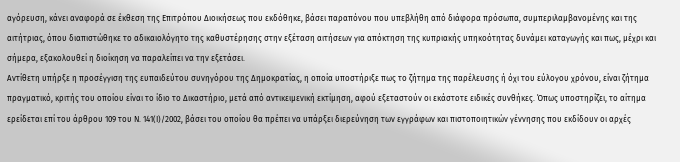αγόρευση, κάνει αναφορά σε έκθεση της Επιτρόπου Διοικήσεως που εκδόθηκε, βάσει παραπόνου που υπεβλήθη από διάφορα πρόσωπα, συμπεριλαμβανομένης και της αιτήτριας, όπου διαπιστώθηκε το αδικαιολόγητο της καθυστέρησης στην εξέταση αιτήσεων για απόκτηση της κυπριακής υπηκοότητας δυνάμει καταγωγής και πως, μέχρι και σήμερα, εξακολουθεί η διοίκηση να παραλείπει να την εξετάσει.
Αντίθετη υπήρξε η προσέγγιση της ευπαιδεύτου συνηγόρου της Δημοκρατίας, η οποία υποστήριξε πως το ζήτημα της παρέλευσης ή όχι του εύλογου χρόνου, είναι ζήτημα πραγματικό, κριτής του οποίου είναι το ίδιο το Δικαστήριο, μετά από αντικειμενική εκτίμηση, αφού εξεταστούν οι εκάστοτε ειδικές συνθήκες. Όπως υποστηρίζει, το αίτημα ερείδεται επί του άρθρου 109 του Ν. 141(Ι)/2002, βάσει του οποίου θα πρέπει να υπάρξει διερεύνηση των εγγράφων και πιστοποιητικών γέννησης που εκδίδουν οι αρχές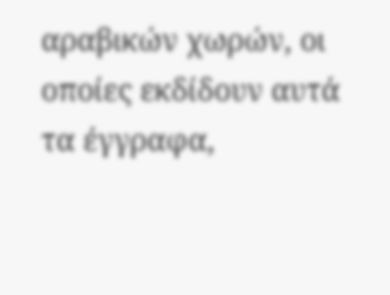αραβικών χωρών, οι οποίες εκδίδουν αυτά τα έγγραφα,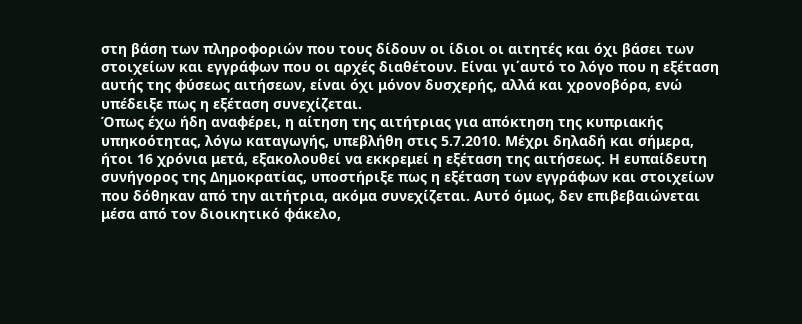στη βάση των πληροφοριών που τους δίδουν οι ίδιοι οι αιτητές και όχι βάσει των στοιχείων και εγγράφων που οι αρχές διαθέτουν. Είναι γι΄αυτό το λόγο που η εξέταση αυτής της φύσεως αιτήσεων, είναι όχι μόνον δυσχερής, αλλά και χρονοβόρα, ενώ υπέδειξε πως η εξέταση συνεχίζεται.
Όπως έχω ήδη αναφέρει, η αίτηση της αιτήτριας για απόκτηση της κυπριακής υπηκοότητας, λόγω καταγωγής, υπεβλήθη στις 5.7.2010. Μέχρι δηλαδή και σήμερα, ήτοι 16 χρόνια μετά, εξακολουθεί να εκκρεμεί η εξέταση της αιτήσεως. Η ευπαίδευτη συνήγορος της Δημοκρατίας, υποστήριξε πως η εξέταση των εγγράφων και στοιχείων που δόθηκαν από την αιτήτρια, ακόμα συνεχίζεται. Αυτό όμως, δεν επιβεβαιώνεται μέσα από τον διοικητικό φάκελο,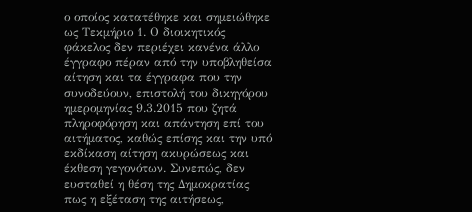ο οποίος κατατέθηκε και σημειώθηκε ως Τεκμήριο 1. Ο διοικητικός φάκελος δεν περιέχει κανένα άλλο έγγραφο πέραν από την υποβληθείσα αίτηση και τα έγγραφα που την συνοδεύουν, επιστολή του δικηγόρου ημερομηνίας 9.3.2015 που ζητά πληροφόρηση και απάντηση επί του αιτήματος, καθώς επίσης και την υπό εκδίκαση αίτηση ακυρώσεως και έκθεση γεγονότων. Συνεπώς, δεν ευσταθεί η θέση της Δημοκρατίας πως η εξέταση της αιτήσεως,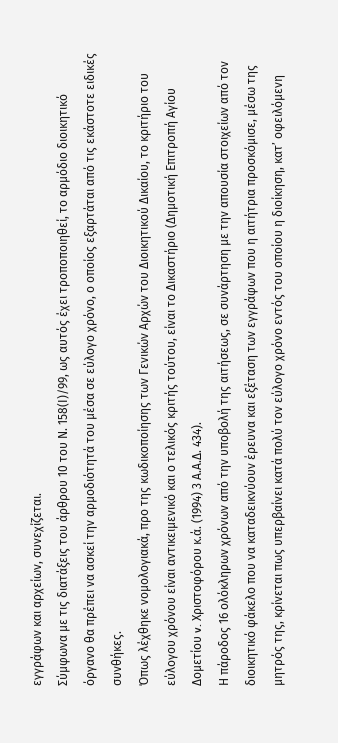εγγράφων και αρχείων, συνεχίζεται.
Σύμφωνα με τις διατάξεις του άρθρου 10 του Ν. 158(Ι)/99, ως αυτός έχει τροποποιηθεί, το αρμόδιο διοικητικό όργανο θα πρέπει να ασκεί την αρμοδιότητά του μέσα σε εύλογο χρόνο, ο οποίος εξαρτάται από τις εκάστοτε ειδικές συνθήκες.
Όπως λέχθηκε νομολογιακά, προ της κωδικοποίησης των Γενικών Αρχών του Διοικητικού Δικαίου, το κριτήριο του εύλογου χρόνου είναι αντικειμενικό και ο τελικός κριτής τούτου, είναι το Δικαστήριο (Δημοτική Επιτροπή Αγίου Δομετίου v. Χριστοφόρου κ.ά. (1994) 3 Α.Α.Δ. 434).
Η πάροδος 16 ολόκληρων χρόνων από την υποβολή της αιτήσεως, σε συνάρτηση με την απουσία στοιχείων από τον διοικητικό φάκελο που να καταδεικνύουν έρευνα και εξέταση των εγγράφων που η αιτήτρια προσκόμισε, μέσω της μητρός της, κρίνεται πως υπερβαίνει κατά πολύ τον εύλογο χρόνο εντός του οποίου η διοίκηση, κατ’ οφειλόμενη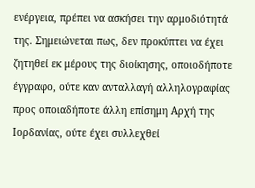ενέργεια, πρέπει να ασκήσει την αρμοδιότητά της. Σημειώνεται πως, δεν προκύπτει να έχει ζητηθεί εκ μέρους της διοίκησης, οποιοδήποτε έγγραφο, ούτε καν ανταλλαγή αλληλογραφίας προς οποιαδήποτε άλλη επίσημη Αρχή της Ιορδανίας, ούτε έχει συλλεχθεί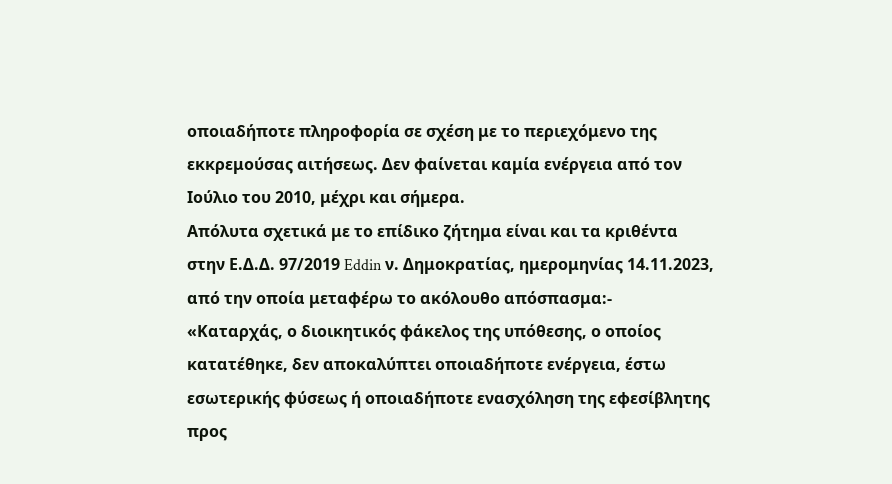οποιαδήποτε πληροφορία σε σχέση με το περιεχόμενο της εκκρεμούσας αιτήσεως. Δεν φαίνεται καμία ενέργεια από τον Ιούλιο του 2010, μέχρι και σήμερα.
Απόλυτα σχετικά με το επίδικο ζήτημα είναι και τα κριθέντα στην Ε.Δ.Δ. 97/2019 Eddin ν. Δημοκρατίας, ημερομηνίας 14.11.2023, από την οποία μεταφέρω το ακόλουθο απόσπασμα:-
«Καταρχάς, ο διοικητικός φάκελος της υπόθεσης, ο οποίος κατατέθηκε, δεν αποκαλύπτει οποιαδήποτε ενέργεια, έστω εσωτερικής φύσεως ή οποιαδήποτε ενασχόληση της εφεσίβλητης προς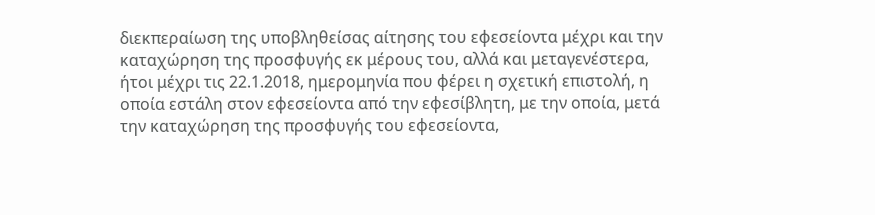διεκπεραίωση της υποβληθείσας αίτησης του εφεσείοντα μέχρι και την καταχώρηση της προσφυγής εκ μέρους του, αλλά και μεταγενέστερα, ήτοι μέχρι τις 22.1.2018, ημερομηνία που φέρει η σχετική επιστολή, η οποία εστάλη στον εφεσείοντα από την εφεσίβλητη, με την οποία, μετά την καταχώρηση της προσφυγής του εφεσείοντα,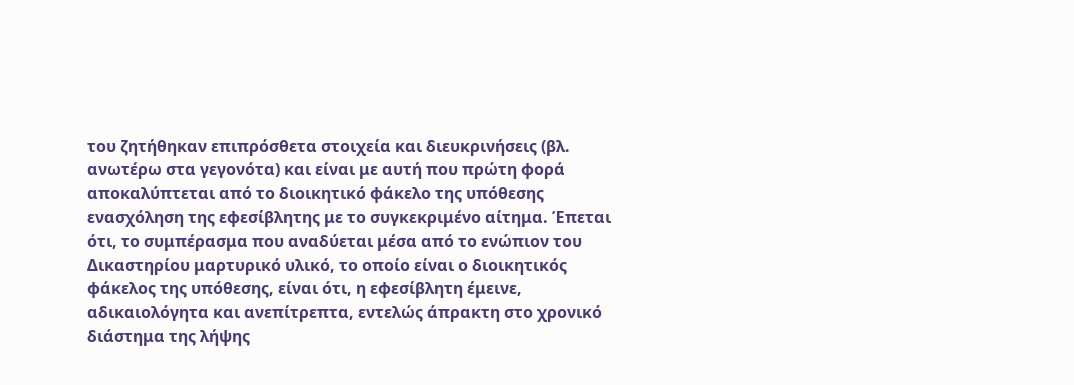του ζητήθηκαν επιπρόσθετα στοιχεία και διευκρινήσεις (βλ. ανωτέρω στα γεγονότα) και είναι με αυτή που πρώτη φορά αποκαλύπτεται από το διοικητικό φάκελο της υπόθεσης ενασχόληση της εφεσίβλητης με το συγκεκριμένο αίτημα. Έπεται ότι, το συμπέρασμα που αναδύεται μέσα από το ενώπιον του Δικαστηρίου μαρτυρικό υλικό, το οποίο είναι ο διοικητικός φάκελος της υπόθεσης, είναι ότι, η εφεσίβλητη έμεινε, αδικαιολόγητα και ανεπίτρεπτα, εντελώς άπρακτη στο χρονικό διάστημα της λήψης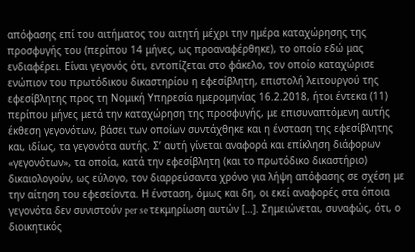απόφασης επί του αιτήματος του αιτητή μέχρι την ημέρα καταχώρησης της προσφυγής του (περίπου 14 μήνες, ως προαναφέρθηκε), το οποίο εδώ μας ενδιαφέρει. Είναι γεγονός ότι, εντοπίζεται στο φάκελο, τον οποίο καταχώρισε ενώπιον του πρωτόδικου δικαστηρίου η εφεσίβλητη, επιστολή λειτουργού της εφεσίβλητης προς τη Νομική Υπηρεσία ημερομηνίας 16.2.2018, ήτοι έντεκα (11) περίπου μήνες μετά την καταχώρηση της προσφυγής, με επισυναπτόμενη αυτής έκθεση γεγονότων, βάσει των οποίων συντάχθηκε και η ένσταση της εφεσίβλητης και, ιδίως, τα γεγονότα αυτής. Σ’ αυτή γίνεται αναφορά και επίκληση διάφορων «γεγονότων», τα οποία, κατά την εφεσίβλητη (και το πρωτόδικο δικαστήριο) δικαιολογούν, ως εύλογο, τον διαρρεύσαντα χρόνο για λήψη απόφασης σε σχέση με την αίτηση του εφεσείοντα. Η ένσταση, όμως και δη, οι εκεί αναφορές στα όποια γεγονότα δεν συνιστούν per se τεκμηρίωση αυτών […]. Σημειώνεται, συναφώς, ότι, ο διοικητικός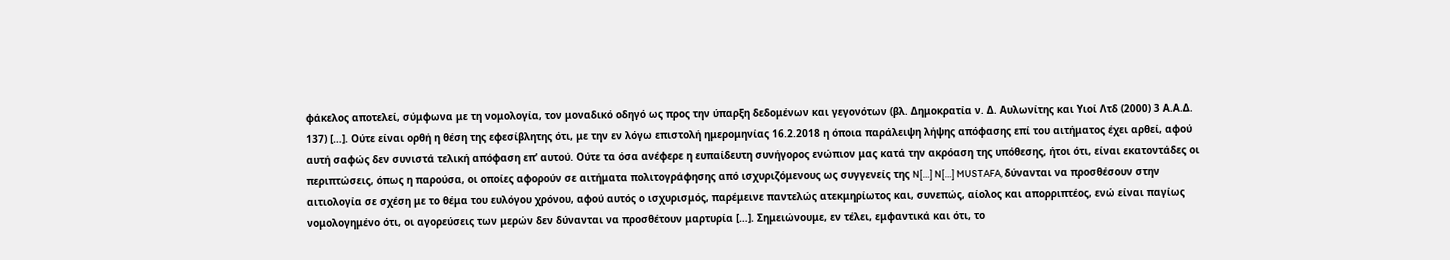φάκελος αποτελεί, σύμφωνα με τη νομολογία, τον μοναδικό οδηγό ως προς την ύπαρξη δεδομένων και γεγονότων (βλ. Δημοκρατία ν. Δ. Αυλωνίτης και Υιοί Λτδ (2000) 3 Α.Α.Δ. 137) […]. Ούτε είναι ορθή η θέση της εφεσίβλητης ότι, με την εν λόγω επιστολή ημερομηνίας 16.2.2018 η όποια παράλειψη λήψης απόφασης επί του αιτήματος έχει αρθεί, αφού αυτή σαφώς δεν συνιστά τελική απόφαση επ’ αυτού. Ούτε τα όσα ανέφερε η ευπαίδευτη συνήγορος ενώπιον μας κατά την ακρόαση της υπόθεσης, ήτοι ότι, είναι εκατοντάδες οι περιπτώσεις, όπως η παρούσα, οι οποίες αφορούν σε αιτήματα πολιτογράφησης από ισχυριζόμενους ως συγγενείς της N[…] N[…] MUSTAFA, δύνανται να προσθέσουν στην αιτιολογία σε σχέση με το θέμα του ευλόγου χρόνου, αφού αυτός ο ισχυρισμός, παρέμεινε παντελώς ατεκμηρίωτος και, συνεπώς, αίολος και απορριπτέος, ενώ είναι παγίως νομολογημένο ότι, οι αγορεύσεις των μερών δεν δύνανται να προσθέτουν μαρτυρία […]. Σημειώνουμε, εν τέλει, εμφαντικά και ότι, το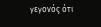γεγονός ότι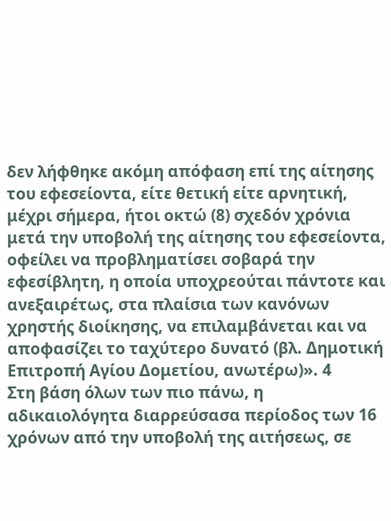δεν λήφθηκε ακόμη απόφαση επί της αίτησης του εφεσείοντα, είτε θετική είτε αρνητική, μέχρι σήμερα, ήτοι οκτώ (8) σχεδόν χρόνια μετά την υποβολή της αίτησης του εφεσείοντα, οφείλει να προβληματίσει σοβαρά την εφεσίβλητη, η οποία υποχρεούται πάντοτε και ανεξαιρέτως, στα πλαίσια των κανόνων χρηστής διοίκησης, να επιλαμβάνεται και να αποφασίζει το ταχύτερο δυνατό (βλ. Δημοτική Επιτροπή Αγίου Δομετίου, ανωτέρω)». 4
Στη βάση όλων των πιο πάνω, η αδικαιολόγητα διαρρεύσασα περίοδος των 16 χρόνων από την υποβολή της αιτήσεως, σε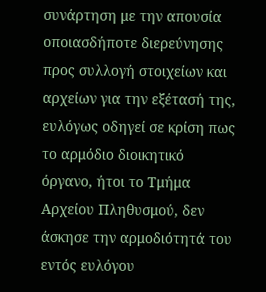συνάρτηση με την απουσία οποιασδήποτε διερεύνησης προς συλλογή στοιχείων και αρχείων για την εξέτασή της, ευλόγως οδηγεί σε κρίση πως το αρμόδιο διοικητικό όργανο, ήτοι το Τμήμα Αρχείου Πληθυσμού, δεν άσκησε την αρμοδιότητά του εντός ευλόγου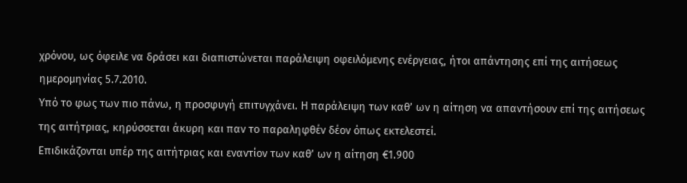χρόνου, ως όφειλε να δράσει και διαπιστώνεται παράλειψη οφειλόμενης ενέργειας, ήτοι απάντησης επί της αιτήσεως ημερομηνίας 5.7.2010.
Υπό το φως των πιο πάνω, η προσφυγή επιτυγχάνει. Η παράλειψη των καθ’ ων η αίτηση να απαντήσουν επί της αιτήσεως της αιτήτριας, κηρύσσεται άκυρη και παν το παραληφθέν δέον όπως εκτελεστεί.
Επιδικάζονται υπέρ της αιτήτριας και εναντίον των καθ’ ων η αίτηση €1.900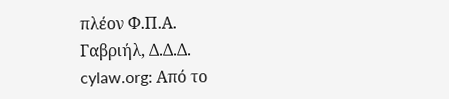πλέον Φ.Π.Α.
Γαβριήλ, Δ.Δ.Δ.
cylaw.org: Από το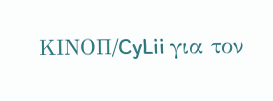ΚΙΝOΠ/CyLii για τον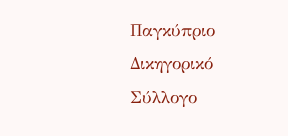Παγκύπριο Δικηγορικό Σύλλογο